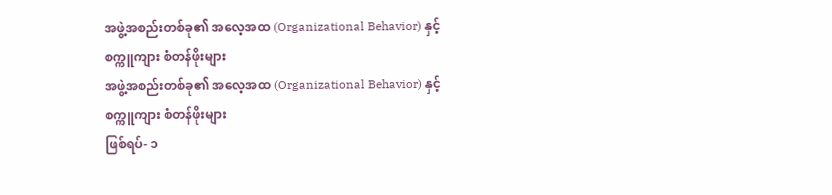အဖွဲ့အစည်းတစ်ခု၏ အလေ့အထ (Organizational Behavior) နှင့် စက္ကူကျား စံတန်ဖိုးများ
အဖွဲ့အစည်းတစ်ခု၏ အလေ့အထ (Organizational Behavior) နှင့် စက္ကူကျား စံတန်ဖိုးများ
ဖြစ်ရပ်- ၁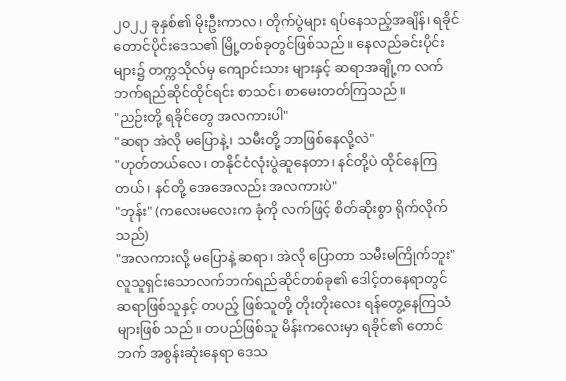၂၀၂၂ ခုနှစ်၏ မိုးဦးကာလ၊ တိုက်ပွဲများ ရပ်နေသည့်အချိန်၊ ရခိုင်တောင်ပိုင်းဒေသ၏ မြို့တစ်ခုတွင်ဖြစ်သည်။ နေလည်ခင်းပိုင်းများ၌ တက္ကသိုလ်မှ ကျောင်းသား များနှင့် ဆရာအချို့က လက်ဘက်ရည်ဆိုင်ထိုင်ရင်း စာသင်၊ စာမေးတတ်ကြသည်။
"ညဉ်းတို့ ရခိုင်တွေ အလကားပါ"
"ဆရာ အဲလို မပြောနဲ့၊ သမီးတို့ ဘာဖြစ်နေလို့လဲ"
"ဟုတ်တယ်လေ၊ တနိုင်ငံလုံးပွဲဆူနေတာ၊ နင်တို့ပဲ ထိုင်နေကြတယ်၊ နင်တို့ အေအေလည်း အလကားပဲ"
"ဘုန်း" (ကလေးမလေးက ခုံကို လက်ဖြင့် စိတ်ဆိုးစွာ ရိုက်လိုက်သည်)
"အလကားလို့ မပြောနဲ့ ဆရာ၊ အဲလို ပြောတာ သမီးမကြိုက်ဘူး"
လူသူရှင်းသောလက်ဘက်ရည်ဆိုင်တစ်ခု၏ ဒေါင့်တနေရာတွင် ဆရာဖြစ်သူနှင့် တပည့် ဖြစ်သူတို့ တိုးတိုးလေး ရန်တွေ့နေကြသံများဖြစ် သည်။ တပည်ဖြစ်သူ မိန်းကလေးမှာ ရခိုင်၏ တောင်ဘက် အစွန်းဆုံးနေရာ ဒေသ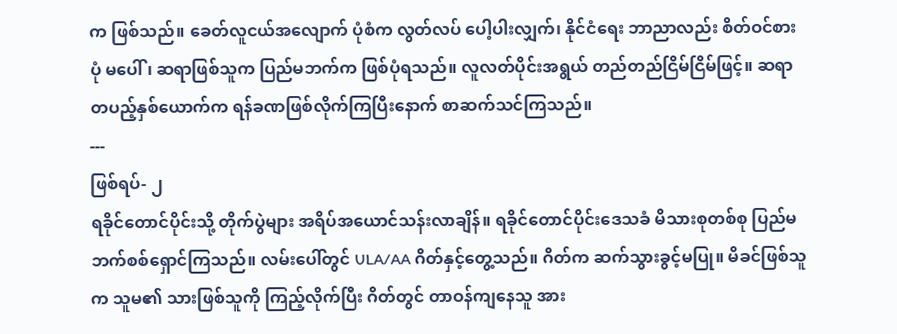က ဖြစ်သည်။ ခေတ်လူငယ်အလျောက် ပုံစံက လွတ်လပ် ပေါ့ပါးလျှက်၊ နိုင်ငံရေး ဘာညာလည်း စိတ်ဝင်စားပုံ မပေါ်၊ ဆရာဖြစ်သူက ပြည်မဘက်က ဖြစ်ပုံရသည်။ လူလတ်ပိုင်းအရွယ် တည်တည်ငြိမ်ငြိမ်ဖြင့်။ ဆရာ တပည့်နှစ်ယောက်က ရန်ခဏဖြစ်လိုက်ကြပြီးနောက် စာဆက်သင်ကြသည်။
---
ဖြစ်ရပ်- ၂
ရခိုင်တောင်ပိုင်းသို့ တိုက်ပွဲများ အရိပ်အယောင်သန်းလာချိန်။ ရခိုင်တောင်ပိုင်းဒေသခံ မိသားစုတစ်စု ပြည်မဘက်စစ်ရှောင်ကြသည်။ လမ်းပေါ်တွင် ULA/AA ဂိတ်နှင့်တွေ့သည်။ ဂိတ်က ဆက်သွားခွင့်မပြု။ မိခင်ဖြစ်သူက သူမ၏ သားဖြစ်သူကို ကြည့်လိုက်ပြီး ဂိတ်တွင် တာဝန်ကျနေသူ အား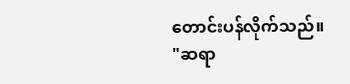တောင်းပန်လိုက်သည်။
"ဆရာ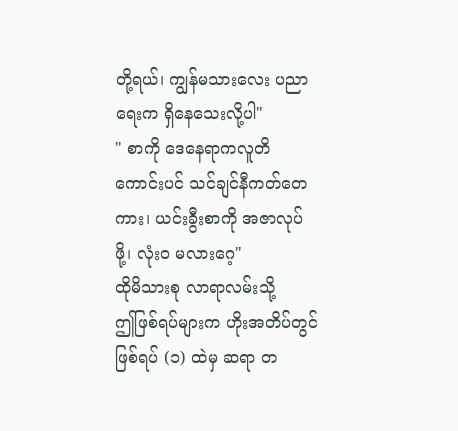တို့ရယ်၊ ကျွန်မသားလေး ပညာရေးက ရှိနေသေးလို့ပါ"
" စာကို ဒေနေရာကလူတိ ကောင်းပင် သင်ချင်နီကတ်တေကား၊ ယင်းခွီးစာကို အဇာလုပ်ဖို့၊ လုံးဝ မလားဂေ့"
ထိုမိသားစု လာရာလမ်းသို့
ဤဖြစ်ရပ်များက ဟိုးအတိပ်တွင် ဖြစ်ရပ် (၁) ထဲမှ ဆရာ တ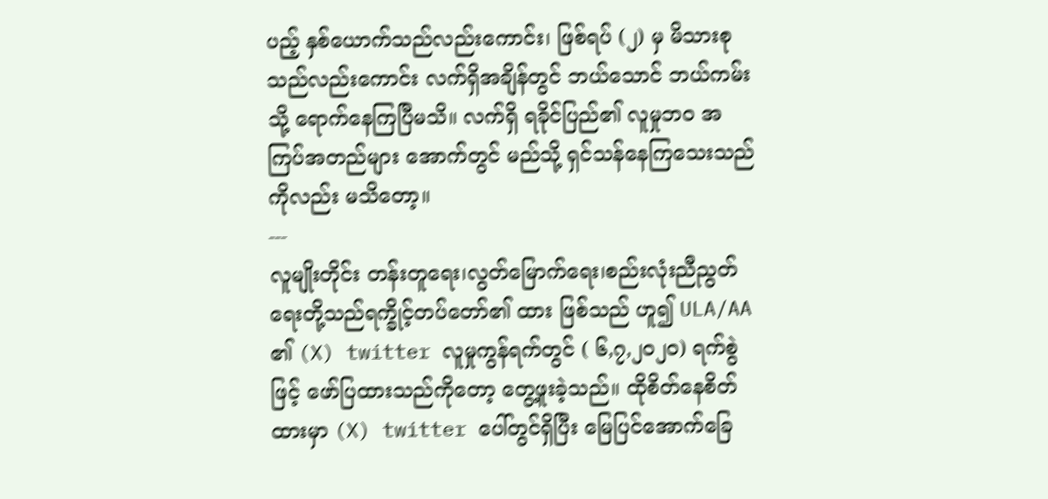ပည့် နှစ်ယောက်သည်လည်းကောင်း၊ ဖြစ်ရပ် (၂) မှ မိသားစုသည်လည်းကောင်း လက်ရှိအချိန်တွင် ဘယ်သောင် ဘယ်ကမ်းသို့ ရောက်နေကြပြီမသိ။ လက်ရှိ ရခိုင်ပြည်၏ လူမှုဘဝ အကြပ်အတည်များ အောက်တွင် မည်သို့ ရှင်သန်နေကြသေးသည်ကိုလည်း မသိတော့။
---
လူမျိုးတိုင်း တန်းတူရေး၊လွတ်မြောက်ရေး၊စည်းလုံးညီညွတ်ရေးတို့သည်ရက္ခိုင့်တပ်တော်၏ ထား ဖြစ်သည် ဟူ၍ ULA/AA ၏ (X) twitter လူမှုကွန်ရက်တွင် ( ၆,၇,၂၀၂၀) ရက်စွဲဖြင့် ဖော်ပြထားသည်ကိုတော့ တွေ့ဖူးခဲ့သည်။ ထိုစိတ်နေစိတ်ထားမှာ (X) twitter ပေါ်တွင်ရှိပြီး မြေပြင်အောက်ခြေ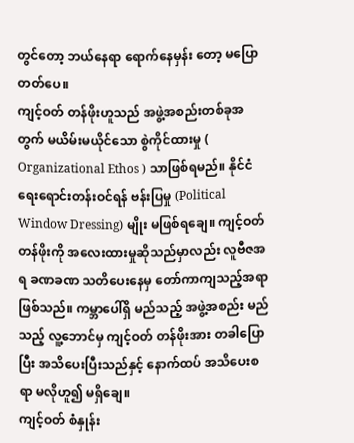တွင်တော့ ဘယ်နေရာ ရောက်နေမှန်း တော့ မပြောတတ်ပေ။
ကျင့်ဝတ် တန်ဖိုးဟူသည် အဖွဲ့အစည်းတစ်ခုအတွက် မယိမ်းမယိုင်သော စွဲကိုင်ထားမှု ( Organizational Ethos ) သာဖြစ်ရမည်။ နိုင်ငံရေးရောင်းတန်းဝင်ရန် ဗန်းပြမှု (Political Window Dressing) မျိုး မဖြစ်ရချေ။ ကျင့်ဝတ် တန်ဖိုးကို အလေးထားမှုဆိုသည်မှာလည်း လူဗီဇအရ ခဏခဏ သတိပေးနေမှ တော်ကာကျသည့်အရာဖြစ်သည်။ ကမ္ဘာပေါ်ရှိ မည်သည့် အဖွဲ့အစည်း မည်သည့် လူ့ဘောင်မှ ကျင့်ဝတ် တန်ဖိုးအား တခါပြောပြီး အသိပေးပြီးသည်နှင့် နောက်ထပ် အသိပေးစရာ မလိုဟူ၍ မရှိချေ။
ကျင့်ဝတ် စံနှုန်း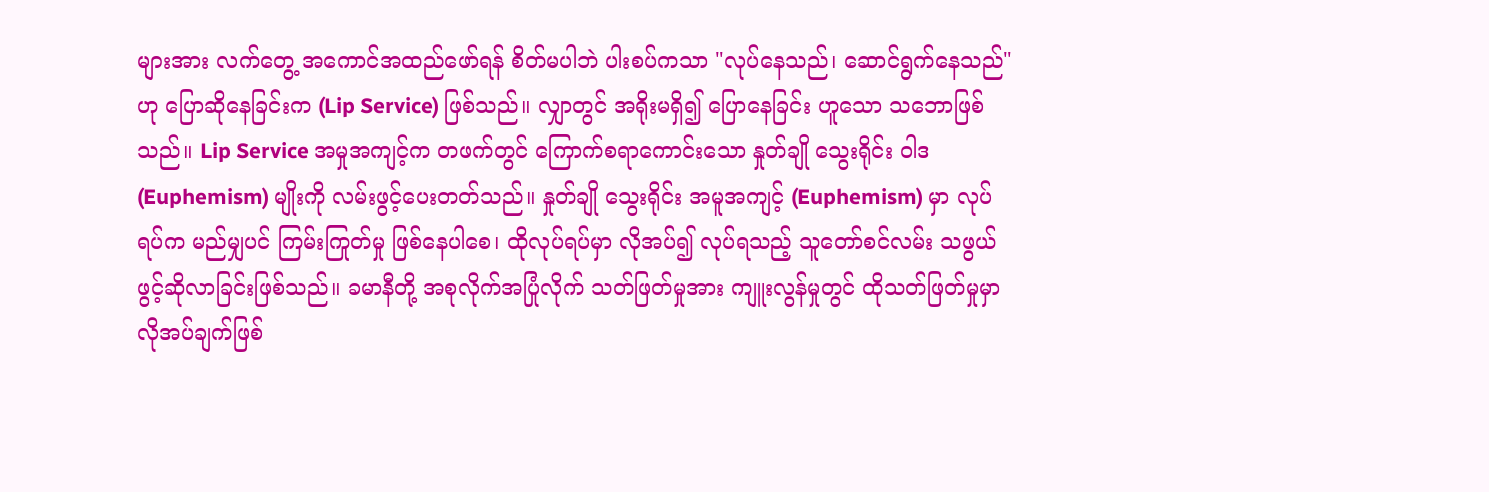များအား လက်တွေ့ အကောင်အထည်ဖော်ရန် စိတ်မပါဘဲ ပါးစပ်ကသာ "လုပ်နေသည်၊ ဆောင်ရွက်နေသည်" ဟု ပြောဆိုနေခြင်းက (Lip Service) ဖြစ်သည်။ လျှာတွင် အရိုးမရှိ၍ ပြောနေခြင်း ဟူသော သဘောဖြစ်သည်။ Lip Service အမှုအကျင့်က တဖက်တွင် ကြောက်စရာကောင်းသော နှုတ်ချို သွေးရိုင်း ဝါဒ (Euphemism) မျိုးကို လမ်းဖွင့်ပေးတတ်သည်။ နှုတ်ချို သွေးရိုင်း အမူအကျင့် (Euphemism) မှာ လုပ်ရပ်က မည်မျှပင် ကြမ်းကြုတ်မှု ဖြစ်နေပါစေ၊ ထိုလုပ်ရပ်မှာ လိုအပ်၍ လုပ်ရသည့် သူတော်စင်လမ်း သဖွယ် ဖွင့်ဆိုလာခြင်းဖြစ်သည်။ ခမာနီတို့ အစုလိုက်အပြုံလိုက် သတ်ဖြတ်မှုအား ကျူးလွန်မှုတွင် ထိုသတ်ဖြတ်မှုမှာ လိုအပ်ချက်ဖြစ်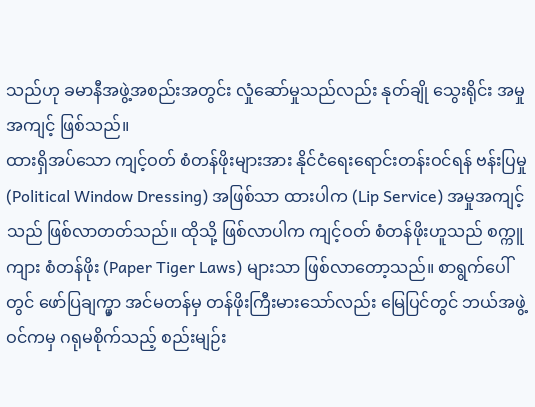သည်ဟု ခမာနီအဖွဲ့အစည်းအတွင်း လှုံဆော်မှုသည်လည်း နုတ်ချို သွေးရိုင်း အမှုအကျင့် ဖြစ်သည်။
ထားရှိအပ်သော ကျင့်ဝတ် စံတန်ဖိုးများအား နိုင်ငံရေးရောင်းတန်းဝင်ရန် ဗန်းပြမှု (Political Window Dressing) အဖြစ်သာ ထားပါက (Lip Service) အမှုအကျင့်သည် ဖြစ်လာတတ်သည်။ ထိုသို့ ဖြစ်လာပါက ကျင့်ဝတ် စံတန်ဖိုးဟူသည် စက္ကူကျား စံတန်ဖိုး (Paper Tiger Laws) များသာ ဖြစ်လာတော့သည်။ စာရွက်ပေါ်တွင် ဖော်ပြချက္မှာ အင်မတန်မှ တန်ဖိုးကြီးမားသော်လည်း မြေပြင်တွင် ဘယ်အဖွဲ့ဝင်ကမှ ဂရုမစိုက်သည့် စည်းမျဉ်း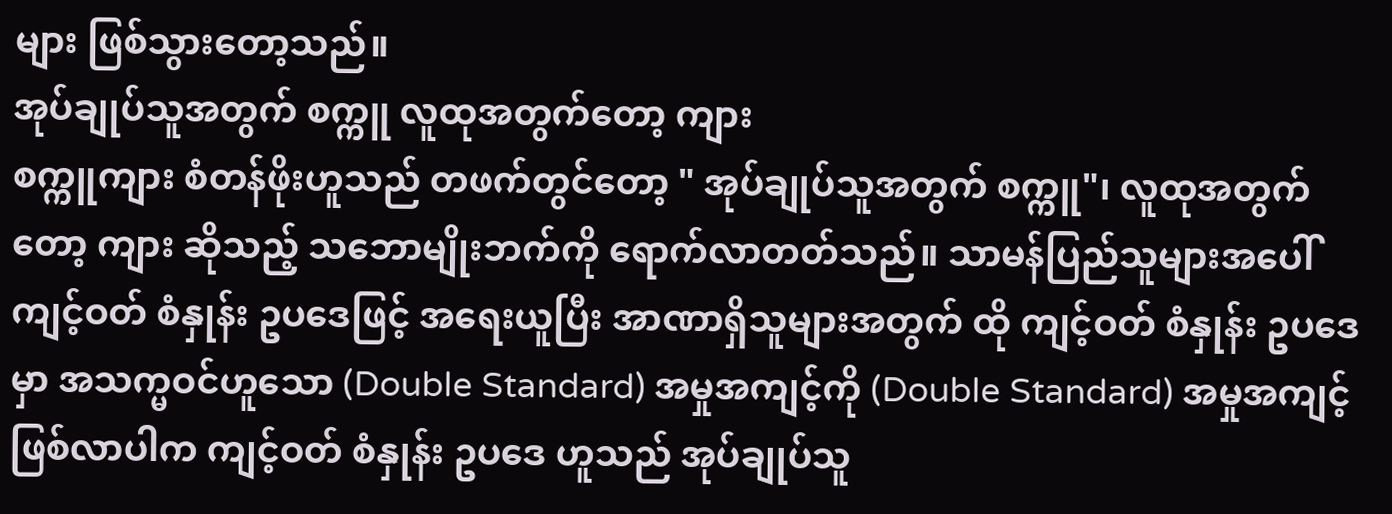များ ဖြစ်သွားတော့သည်။
အုပ်ချုပ်သူအတွက် စက္ကူ လူထုအတွက်တော့ ကျား
စက္ကူကျား စံတန်ဖိုးဟူသည် တဖက်တွင်တော့ " အုပ်ချုပ်သူအတွက် စက္ကူ"၊ လူထုအတွက်တော့ ကျား ဆိုသည့် သဘောမျိုးဘက်ကို ရောက်လာတတ်သည်။ သာမန်ပြည်သူများအပေါ် ကျင့်ဝတ် စံနှုန်း ဥပဒေဖြင့် အရေးယူပြီး အာဏာရှိသူများအတွက် ထို ကျင့်ဝတ် စံနှုန်း ဥပဒေမှာ အသက္မဝင်ဟူသော (Double Standard) အမှုအကျင့်ကို (Double Standard) အမှုအကျင့် ဖြစ်လာပါက ကျင့်ဝတ် စံနှုန်း ဥပဒေ ဟူသည် အုပ်ချုပ်သူ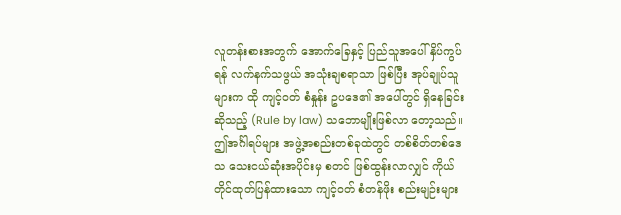လူတန်းစားအတွက် အောက်ခြေနှင့် ပြည်သူအပေါ် နှိပ်ကွပ်ရန် လက်နက်သဖွယ် အသုံးချစရာသာ ဖြစ်ပြီး အုပ်ချုပ်သူများက ထို ကျင့်ဝတ် စံနှုန်း ဥပဒေ၏ အပေါ်တွင် ရှိနေခြင်း ဆိုသည့် (Rule by law) သဘောမျိုးဖြစ်လာ တော့သည်။
ဤအင်္ဂါရပ်များ အဖွဲ့အစည်းတစ်ခုထဲတွင် တစ်စိတ်တစ်ဒေသ သေးငယ်ဆုံးအပိုင်းမှ စတင် ဖြစ်ထွန်းလာလျှင် ကိုယ်တိုင်ထုတ်ပြန်ထားသော ကျင့်ဝတ် စံတန်ဖိုး စည်းမျဉ်းများ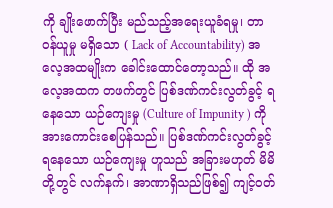ကို ချိုးဖောက်ပြီး မည်သည့်အရေးယူခံရမှု၊ တာဝန်ယူမှု မရှိသော ( Lack of Accountability) အ လေ့အထမျိုးက ခေါင်းထောင်တော့သည်။ ထို အလေ့အထက တဖက်တွင် ပြစ်ဒဏ်ကင်းလွတ်ခွင့် ရနေသော ယဉ်ကျေးမှု (Culture of Impunity ) ကို အားကောင်းစေပြန်သည်။ ပြစ်ဒဏ်ကင်းလွတ်ခွင့် ရနေသော ယဉ်ကျေးမှု ဟူသည် အခြားမဟုတ် မိမိတို့တွင် လက်နက်၊ အာဏာရှိသည်ဖြစ်၍ ကျင့်ဝတ်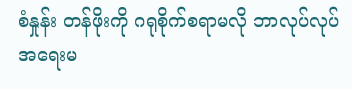စံနှုန်း တန်ဖိုးကို ဂရုစိုက်စရာမလို ဘာလုပ်လုပ် အရေးမ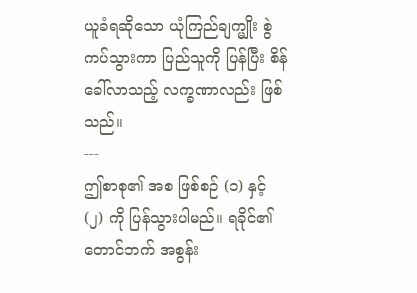ယူခံရဆိုသော ယုံကြည်ချက္မျိုး စွဲကပ်သွားကာ ပြည်သူကို ပြန်ပြီး စိန်ခေါ်လာသည့် လက္ခဏာလည်း ဖြစ်သည်။
---
ဤစာစု၏ အစ ဖြစ်စဉ် (၁) နှင့် (၂) ကို ပြန်သွားပါမည်။ ရခိုင်၏ တောင်ဘက် အစွန်း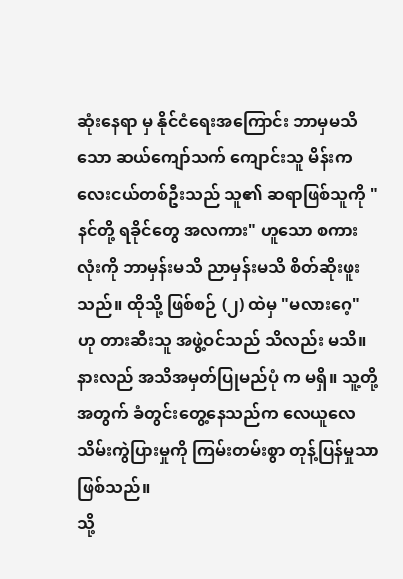ဆုံးနေရာ မှ နိုင်ငံရေးအကြောင်း ဘာမှမသိသော ဆယ်ကျော်သက် ကျောင်းသူ မိန်းကလေးငယ်တစ်ဦးသည် သူ၏ ဆရာဖြစ်သူကို " နင်တို့ ရခိုင်တွေ အလကား" ဟူသော စကားလုံးကို ဘာမှန်းမသိ ညာမှန်းမသိ စိတ်ဆိုးဖူးသည်။ ထိုသို့ ဖြစ်စဉ် (၂) ထဲမှ "မလားဂေ့" ဟု တားဆီးသူ အဖွဲ့ဝင်သည် သိလည်း မသိ။ နားလည် အသိအမှတ်ပြုမည်ပုံ က မရှိ။ သူ့တို့အတွက် ခံတွင်းတွေ့နေသည်က လေယူလေသိမ်းကွဲပြားမှုကို ကြမ်းတမ်းစွာ တုန့်ပြန်မှုသာ ဖြစ်သည်။
သို့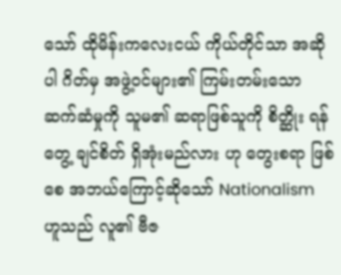သော် ထိုမိန်းကလေးငယ် ကိုယ်တိုင်သာ အဆိုပါ ဂိတ်မှ အဖွဲ့ဝင်များ၏ ကြမ်းတမ်းသော ဆက်ဆံမှုကို သူမ၏ ဆရာဖြစ်သူကို စိတ္ဆိုး ရန်တွေ့ ချင်စိတ် ရှိအုံးမည်လား ဟု တွေးစရာ ဖြစ်စေ အဘယ်ကြောင့်ဆိုသော် Nationalism ဟူသည် လူ၏ ဗီဇ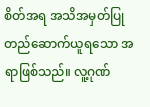စိတ်အရ အသိအမှတ်ပြု တည်ဆောက်ယူရသော အရာဖြစ်သည်။ လူ့ဂုဏ်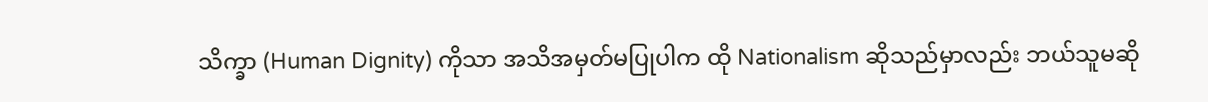သိက္ခာ (Human Dignity) ကိုသာ အသိအမှတ်မပြုပါက ထို Nationalism ဆိုသည်မှာလည်း ဘယ်သူမဆို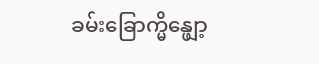ခမ်းခြောက္မိန္ဖျော့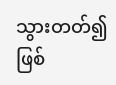သွားတတ်၍ ဖြစ်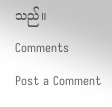သည်။
Comments
Post a Comment